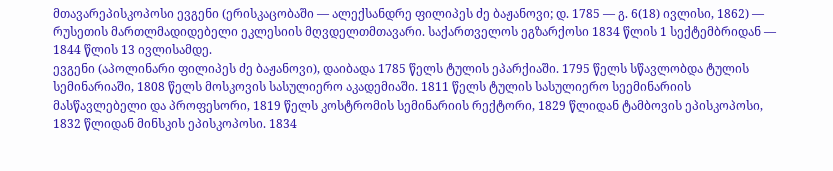მთავარეპისკოპოსი ევგენი (ერისკაცობაში — ალექსანდრე ფილიპეს ძე ბაჟანოვი; დ. 1785 — გ. 6(18) ივლისი, 1862) — რუსეთის მართლმადიდებელი ეკლესიის მღვდელთმთავარი. საქართველოს ეგზარქოსი 1834 წლის 1 სექტემბრიდან — 1844 წლის 13 ივლისამდე.
ევგენი (აპოლინარი ფილიპეს ძე ბაჟანოვი), დაიბადა 1785 წელს ტულის ეპარქიაში. 1795 წელს სწავლობდა ტულის სემინარიაში, 1808 წელს მოსკოვის სასულიერო აკადემიაში. 1811 წელს ტულის სასულიერო სეემინარიის მასწავლებელი და პროფესორი, 1819 წელს კოსტრომის სემინარიის რექტორი, 1829 წლიდან ტამბოვის ეპისკოპოსი, 1832 წლიდან მინსკის ეპისკოპოსი. 1834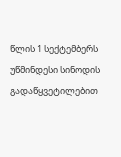წლის 1 სექტემბერს უწმინდესი სინოდის გადაწყვეტილებით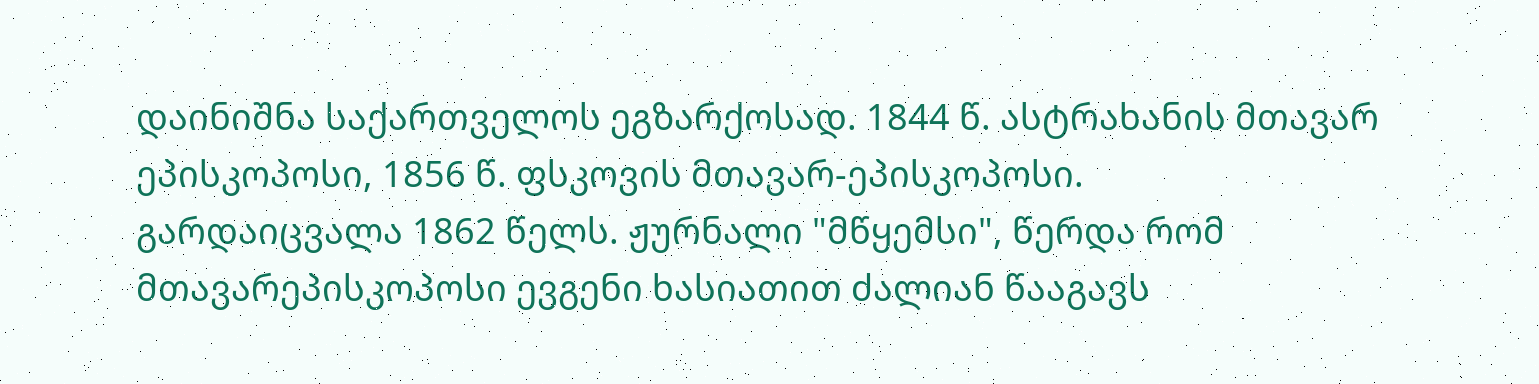დაინიშნა საქართველოს ეგზარქოსად. 1844 წ. ასტრახანის მთავარ ეპისკოპოსი, 1856 წ. ფსკოვის მთავარ-ეპისკოპოსი.
გარდაიცვალა 1862 წელს. ჟურნალი "მწყემსი", წერდა რომ მთავარეპისკოპოსი ევგენი ხასიათით ძალიან წააგავს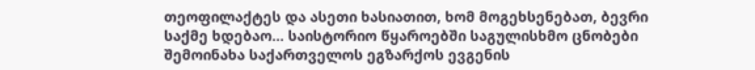თეოფილაქტეს და ასეთი ხასიათით, ხომ მოგეხსენებათ, ბევრი საქმე ხდებაო... საისტორიო წყაროებში საგულისხმო ცნობები შემოინახა საქართველოს ეგზარქოს ევგენის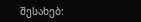შესახებ: